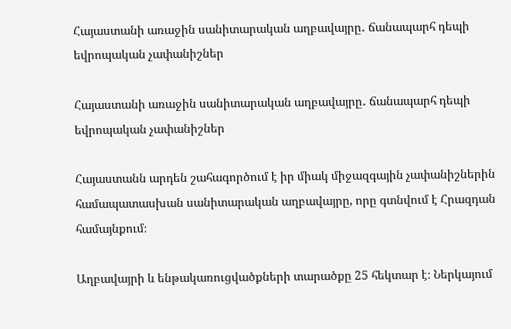Հայաստանի առաջին սանիտարական աղբավայրը․ ճանապարհ դեպի եվրոպական չափանիշներ

Հայաստանի առաջին սանիտարական աղբավայրը․ ճանապարհ դեպի եվրոպական չափանիշներ

Հայաստանն արդեն շահագործում է իր միակ միջազգային չափանիշներին համապատասխան սանիտարական աղբավայրը, որը գտնվում է Հրազդան համայնքում։

Աղբավայրի և ենթակառուցվածքների տարածքը 25 հեկտար է։ Ներկայում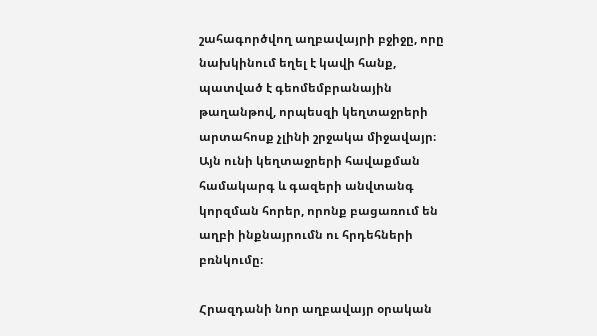շահագործվող աղբավայրի բջիջը, որը նախկինում եղել է կավի հանք, պատված է գեոմեմբրանային թաղանթով, որպեսզի կեղտաջրերի արտահոսք չլինի շրջակա միջավայր։ Այն ունի կեղտաջրերի հավաքման համակարգ և գազերի անվտանգ կորզման հորեր, որոնք բացառում են աղբի ինքնայրումն ու հրդեհների բռնկումը։

Հրազդանի նոր աղբավայր օրական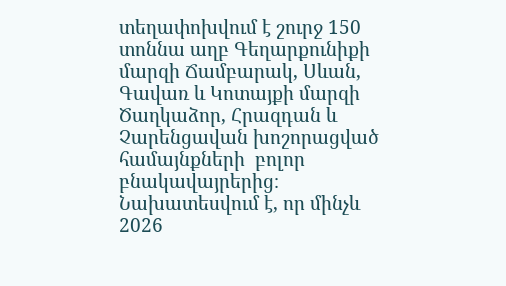տեղափոխվում է շուրջ 150 տոննա աղբ Գեղարքունիքի մարզի Ճամբարակ, Սևան, Գավառ և Կոտայքի մարզի Ծաղկաձոր, Հրազդան և Չարենցավան խոշորացված համայնքների  բոլոր բնակավայրերից։ Նախատեսվում է, որ մինչև 2026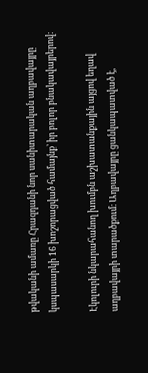թվականի ամառը Հրազդանի նոր սանիտարական աղբավայրը կսպասարկի 16 խոշորացված համայնք՝ իր բոլոր բնակավայրերով։

Էկոլուրի նկարահանող խումբն աշխատանքային այցով եղավ աղբավայրի տարածքում։ Աղբավայրը ցանկապատված է,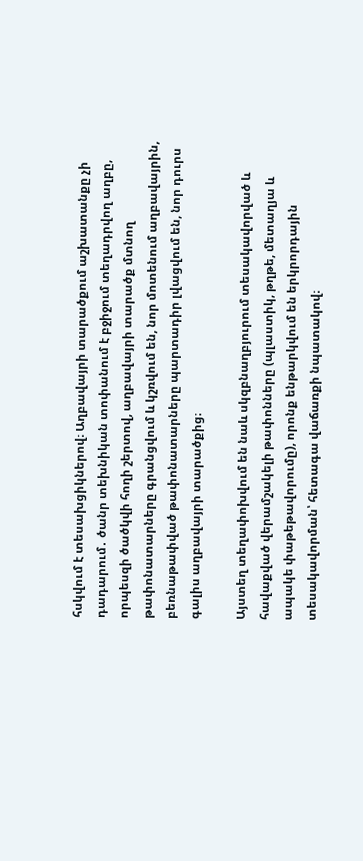հսկվում է տեսախցիկներով։ Աղբավայրի տարածքում աշխատանքը չի դադարում․ ծանր տեխնիկան տոփանում է բջիջում տեղադրվող աղբը, որպեսզի ծածկվի հողի շերտով, աղբավայրի տարածք մտնող թափոնատարները գրանցվում և կշռվում են, նոր մոտենում աղբավայրին, բեռնաթափված թափոնատարները պարտադիր լվացվում են, նոր դուրս գալիս աղբավայրի տարածքից։

Այստեղ տեղափոխվում են նաև սկզբնաղբյուրում տեսակավորված և հավաքված վերամշակելի թափոնները (պլաստիկ, թղթե, մետաղյա և ապակե փաթեթավորումը), որոնք ենթարկվում են երկրորդային տեսակավորման՝ հետագա վաճառքի նպատակով։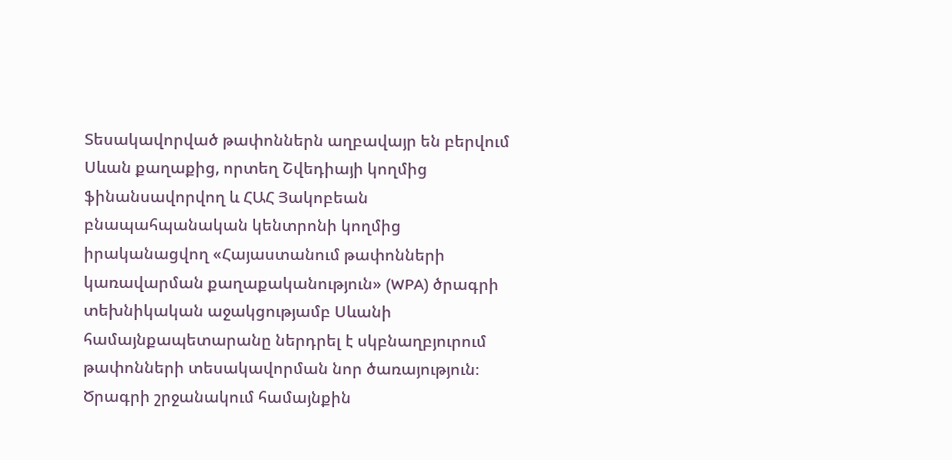Տեսակավորված թափոններն աղբավայր են բերվում Սևան քաղաքից, որտեղ Շվեդիայի կողմից ֆինանսավորվող և ՀԱՀ Յակոբեան բնապահպանական կենտրոնի կողմից իրականացվող «Հայաստանում թափոնների կառավարման քաղաքականություն» (WPA) ծրագրի տեխնիկական աջակցությամբ Սևանի համայնքապետարանը ներդրել է սկբնաղբյուրում թափոնների տեսակավորման նոր ծառայություն։ Ծրագրի շրջանակում համայնքին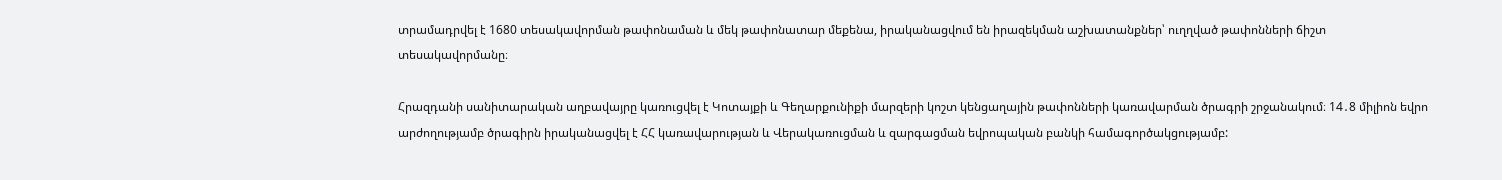տրամադրվել է 1680 տեսակավորման թափոնաման և մեկ թափոնատար մեքենա, իրականացվում են իրազեկման աշխատանքներ՝ ուղղված թափոնների ճիշտ տեսակավորմանը։

Հրազդանի սանիտարական աղբավայրը կառուցվել է Կոտայքի և Գեղարքունիքի մարզերի կոշտ կենցաղային թափոնների կառավարման ծրագրի շրջանակում։ 14․8 միլիոն եվրո արժողությամբ ծրագիրն իրականացվել է ՀՀ կառավարության և Վերակառուցման և զարգացման եվրոպական բանկի համագործակցությամբ: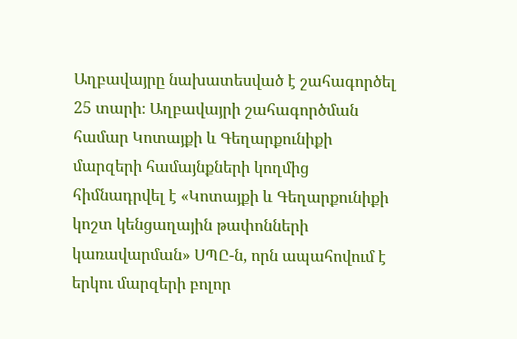Աղբավայրը նախատեսված է շահագործել 25 տարի։ Աղբավայրի շահագործման համար Կոտայքի և Գեղարքունիքի մարզերի համայնքների կողմից հիմնադրվել է «Կոտայքի և Գեղարքունիքի կոշտ կենցաղային թափոնների կառավարման» ՍՊԸ-ն, որն ապահովում է երկու մարզերի բոլոր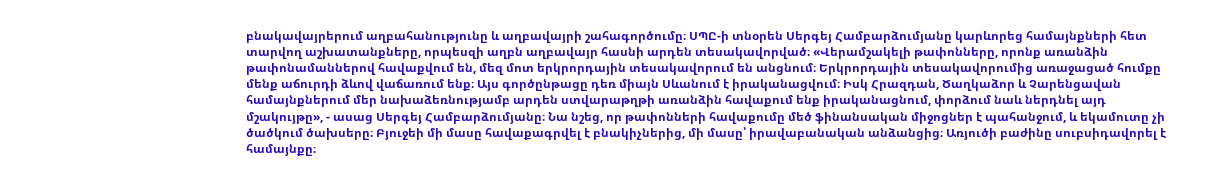բնակավայրերում աղբահանությունը և աղբավայրի շահագործումը։ ՍՊԸ-ի տնօրեն Սերգեյ Համբարձումյանը կարևորեց համայնքների հետ տարվող աշխատանքները, որպեսզի աղբն աղբավայր հասնի արդեն տեսակավորված։ «Վերամշակելի թափոնները, որոնք առանձին թափոնամաններով հավաքվում են, մեզ մոտ երկրորդային տեսակավորում են անցնում։ Երկրորդային տեսակավորումից առաջացած հումքը մենք աճուրդի ձևով վաճառում ենք։ Այս գործընթացը դեռ միայն Սևանում է իրականացվում։ Իսկ Հրազդան, Ծաղկաձոր և Չարենցավան համայնքներում մեր նախաձեռնությամբ արդեն ստվարաթղթի առանձին հավաքում ենք իրականացնում, փորձում նաև ներդնել այդ մշակույթը», - ասաց Սերգեյ Համբարձումյանը։ Նա նշեց, որ թափոնների հավաքումը մեծ ֆինանսական միջոցներ է պահանջում, և եկամուտը չի ծածկում ծախսերը։ Բյուջեի մի մասը հավաքագրվել է բնակիչներից, մի մասը՝ իրավաբանական անձանցից։ Առյուծի բաժինը սուբսիդավորել է համայնքը։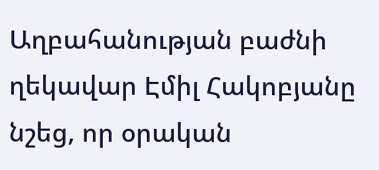Աղբահանության բաժնի ղեկավար Էմիլ Հակոբյանը նշեց, որ օրական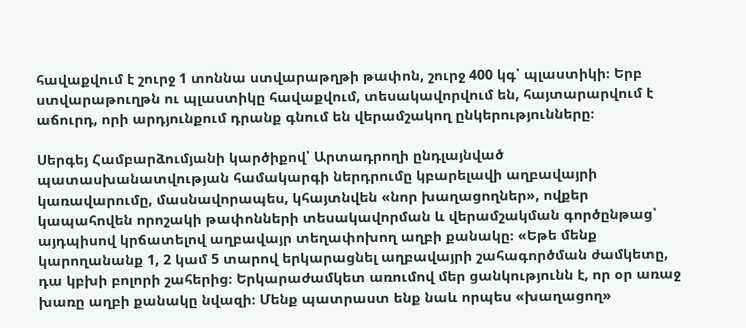հավաքվում է շուրջ 1 տոննա ստվարաթղթի թափոն, շուրջ 400 կգ՝ պլաստիկի։ Երբ ստվարաթուղթն ու պլաստիկը հավաքվում, տեսակավորվում են, հայտարարվում է աճուրդ, որի արդյունքում դրանք գնում են վերամշակող ընկերությունները։

Սերգեյ Համբարձումյանի կարծիքով՝ Արտադրողի ընդլայնված պատասխանատվության համակարգի ներդրումը կբարելավի աղբավայրի կառավարումը, մասնավորապես, կհայտնվեն «նոր խաղացողներ», ովքեր կապահովեն որոշակի թափոնների տեսակավորման և վերամշակման գործընթաց՝ այդպիսով կրճատելով աղբավայր տեղափոխող աղբի քանակը։ «Եթե մենք կարողանանք 1, 2 կամ 5 տարով երկարացնել աղբավայրի շահագործման ժամկետը, դա կբխի բոլորի շահերից։ Երկարաժամկետ առումով մեր ցանկությունն է, որ օր առաջ խառը աղբի քանակը նվազի։ Մենք պատրաստ ենք նաև որպես «խաղացող»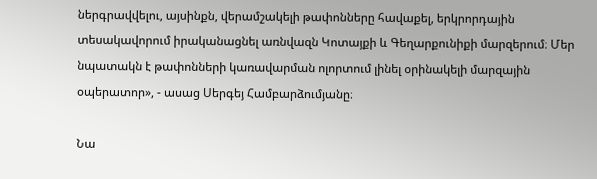ներգրավվելու, այսինքն, վերամշակելի թափոնները հավաքել, երկրորդային տեսակավորում իրականացնել առնվազն Կոտայքի և Գեղարքունիքի մարզերում։ Մեր նպատակն է թափոնների կառավարման ոլորտում լինել օրինակելի մարզային օպերատոր», - ասաց Սերգեյ Համբարձումյանը։

Նա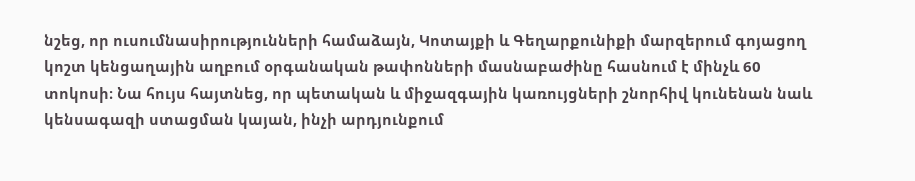նշեց, որ ուսումնասիրությունների համաձայն, Կոտայքի և Գեղարքունիքի մարզերում գոյացող կոշտ կենցաղային աղբում օրգանական թափոնների մասնաբաժինը հասնում է մինչև 60 տոկոսի։ Նա հույս հայտնեց, որ պետական և միջազգային կառույցների շնորհիվ կունենան նաև կենսագազի ստացման կայան, ինչի արդյունքում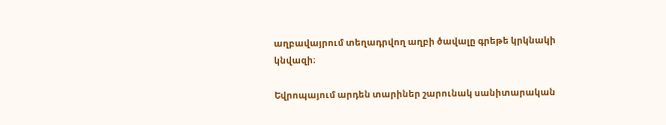աղբավայրում տեղադրվող աղբի ծավալը գրեթե կրկնակի կնվազի։

Եվրոպայում արդեն տարիներ շարունակ սանիտարական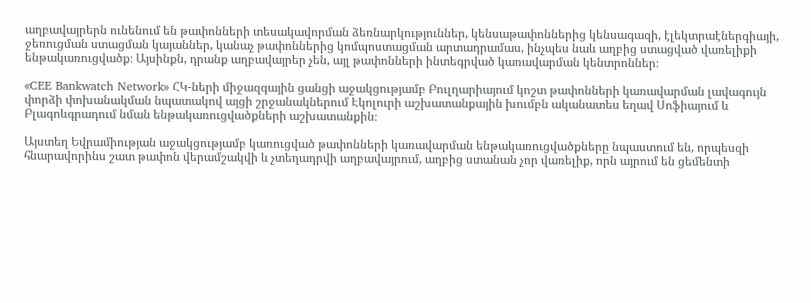աղբավայրերն ունենում են թափոնների տեսակավորման ձեռնարկություններ, կենսաթափոններից կենսագազի, էլեկտրաէներգիայի, ջեռուցման ստացման կայաններ, կանաչ թափոններից կոմպոստացման արտադրամաս, ինչպես նաև աղբից ստացված վառելիքի ենթակառուցվածք։ Այսինքն, դրանք աղբավայրեր չեն, այլ թափոնների ինտեգրված կառավարման կենտրոններ։

«CEE Bankwatch Network» ՀԿ-ների միջազգային ցանցի աջակցությամբ Բուլղարիայում կոշտ թափոնների կառավարման լավագույն փորձի փոխանակման նպատակով այցի շրջանակներում Էկոլուրի աշխատանքային խումբն ականատես եղավ Սոֆիայում և Բլագոևգրադում նման ենթակառուցվածքների աշխատանքին։

Այստեղ Եվրամիության աջակցությամբ կառուցված թափոնների կառավարման ենթակառուցվածքները նպաստում են, որպեսզի հնարավորինս շատ թափոն վերամշակվի և չտեղադրվի աղբավայրում, աղբից ստանան չոր վառելիք, որն այրում են ցեմենտի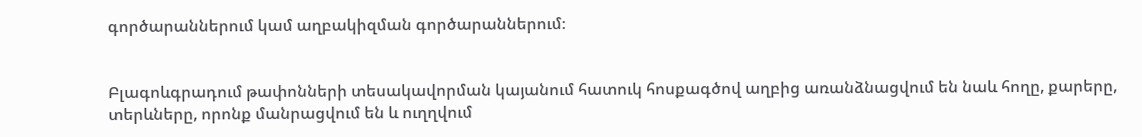գործարաններում կամ աղբակիզման գործարաններում։


Բլագոևգրադում թափոնների տեսակավորման կայանում հատուկ հոսքագծով աղբից առանձնացվում են նաև հողը, քարերը, տերևները, որոնք մանրացվում են և ուղղվում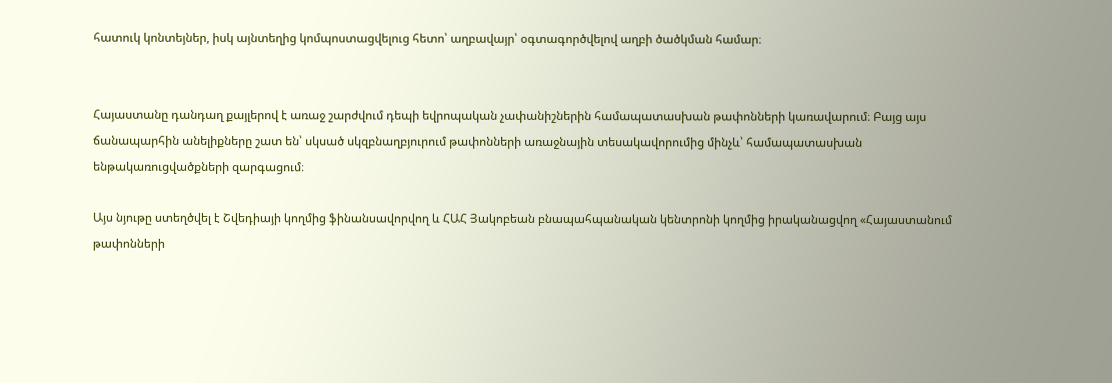հատուկ կոնտեյներ, իսկ այնտեղից կոմպոստացվելուց հետո՝ աղբավայր՝ օգտագործվելով աղբի ծածկման համար։


Հայաստանը դանդաղ քայլերով է առաջ շարժվում դեպի եվրոպական չափանիշներին համապատասխան թափոնների կառավարում։ Բայց այս ճանապարհին անելիքները շատ են՝ սկսած սկզբնաղբյուրում թափոնների առաջնային տեսակավորումից մինչև՝ համապատասխան ենթակառուցվածքների զարգացում։

Այս նյութը ստեղծվել է Շվեդիայի կողմից ֆինանսավորվող և ՀԱՀ Յակոբեան բնապահպանական կենտրոնի կողմից իրականացվող «Հայաստանում թափոնների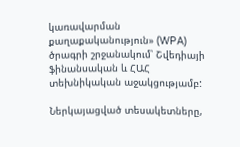կառավարման քաղաքականություն» (WPA) ծրագրի շրջանակում՝ Շվեդիայի ֆինանսական և ՀԱՀ տեխնիկական աջակցությամբ:

Ներկայացված տեսակետները,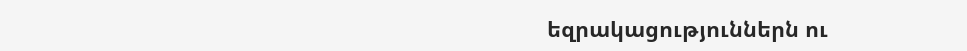եզրակացություններն ու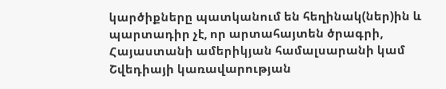կարծիքները պատկանում են հեղինակ(ներ)ին և պարտադիր չէ, որ արտահայտեն ծրագրի, Հայաստանի ամերիկյան համալսարանի կամ Շվեդիայի կառավարության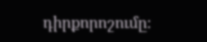դիրքորոշումը։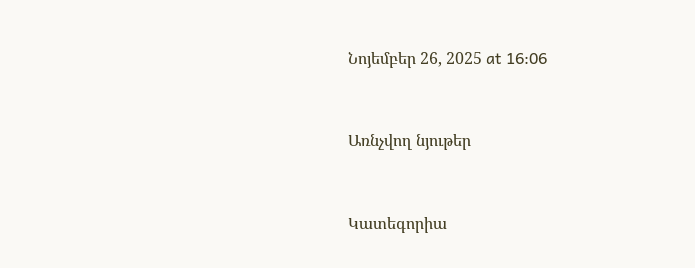Նոյեմբեր 26, 2025 at 16:06


Առնչվող նյութեր


Կատեգորիա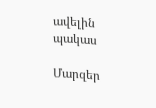ավելին
պակաս

Մարզեր